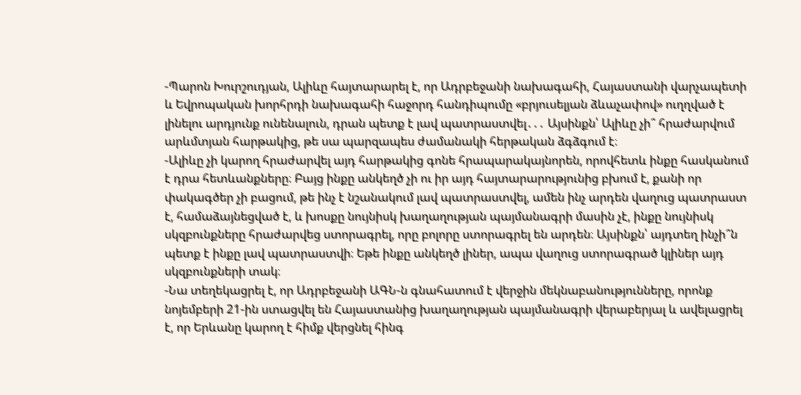-Պարոն Խուրշուդյան, Ալիևը հայտարարել է, որ Ադրբեջանի նախագահի, Հայաստանի վարչապետի և Եվրոպական խորհրդի նախագահի հաջորդ հանդիպումը «բրյուսելյան ձևաչափով» ուղղված է լինելու արդյունք ունենալուն, դրան պետք է լավ պատրաստվել․․․ Այսինքն՝ Ալիևը չի՞ հրաժարվում արևմտյան հարթակից, թե սա պարզապես ժամանակի հերթական ձգձգում է։
-Ալիևը չի կարող հրաժարվել այդ հարթակից գոնե հրապարակայնորեն, որովհետև ինքը հասկանում է դրա հետևանքները։ Բայց ինքը անկեղծ չի ու իր այդ հայտարարությունից բխում է, քանի որ փակագծեր չի բացում, թե ինչ է նշանակում լավ պատրաստվել, ամեն ինչ արդեն վաղուց պատրաստ է, համաձայնեցված է, և խոսքը նույնիսկ խաղաղության պայմանագրի մասին չէ, ինքը նույնիսկ սկզբունքները հրաժարվեց ստորագրել, որը բոլորը ստորագրել են արդեն։ Այսինքն՝ այդտեղ ինչի՞ն պետք է ինքը լավ պատրաստվի։ Եթե ինքը անկեղծ լիներ, ապա վաղուց ստորագրած կլիներ այդ սկզբունքների տակ։
-Նա տեղեկացրել է, որ Ադրբեջանի ԱԳՆ-ն գնահատում է վերջին մեկնաբանությունները, որոնք նոյեմբերի 21-ին ստացվել են Հայաստանից խաղաղության պայմանագրի վերաբերյալ և ավելացրել է, որ Երևանը կարող է հիմք վերցնել հինգ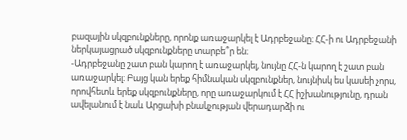բազային սկզբունքները, որոնք առաջարկել է Ադրբեջանը։ ՀՀ-ի ու Ադրբեջանի ներկայացրած սկզբունքները տարբե՞ր են։
-Ադրբեջանը շատ բան կարող է առաջարկել, նույնը ՀՀ-ն կարող է շատ բան առաջարկել։ Բայց կան երեք հիմնական սկզբունքներ, նույնիսկ ես կասեի չորս, որովհետև երեք սկզբունքները, որը առաջարկում է ՀՀ իշխանությունը, դրան ավելանում է նաև Արցախի բնակչության վերադարձի ու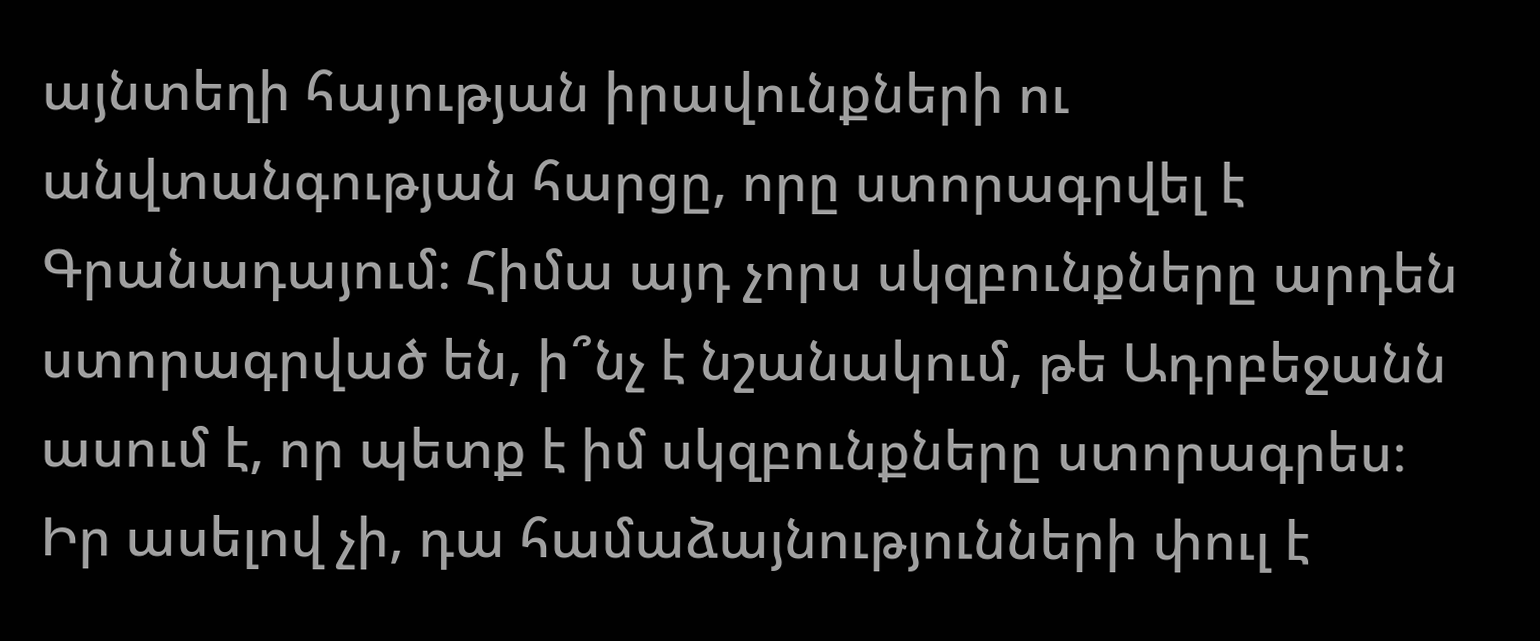այնտեղի հայության իրավունքների ու անվտանգության հարցը, որը ստորագրվել է Գրանադայում։ Հիմա այդ չորս սկզբունքները արդեն ստորագրված են, ի՞նչ է նշանակում, թե Ադրբեջանն ասում է, որ պետք է իմ սկզբունքները ստորագրես։ Իր ասելով չի, դա համաձայնությունների փուլ է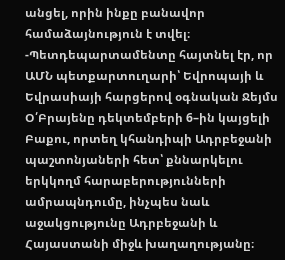անցել, որին ինքը բանավոր համաձայնություն է տվել։
-Պետդեպարտամենտը հայտնել էր, որ ԱՄՆ պետքարտուղարի՝ Եվրոպայի և Եվրասիայի հարցերով օգնական Ջեյմս Օ՛Բրայենը դեկտեմբերի 6–ին կայցելի Բաքու, որտեղ կհանդիպի Ադրբեջանի պաշտոնյաների հետ՝ քննարկելու երկկողմ հարաբերությունների ամրապնդումը, ինչպես նաև աջակցությունը Ադրբեջանի և Հայաստանի միջև խաղաղությանը։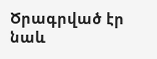Ծրագրված էր նաև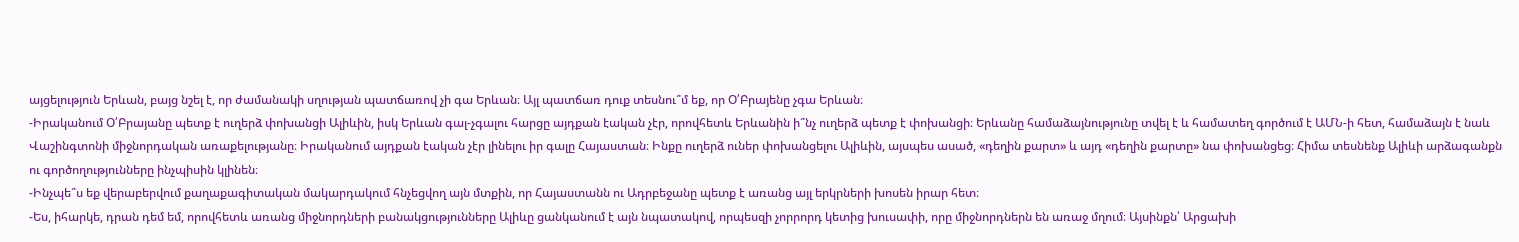այցելություն Երևան, բայց նշել է, որ ժամանակի սղության պատճառով չի գա Երևան։ Այլ պատճառ դուք տեսնու՞մ եք, որ Օ՛Բրայենը չգա Երևան։
-Իրականում Օ՛Բրայանը պետք է ուղերձ փոխանցի Ալիևին, իսկ Երևան գալ-չգալու հարցը այդքան էական չէր, որովհետև Երևանին ի՞նչ ուղերձ պետք է փոխանցի։ Երևանը համաձայնությունը տվել է և համատեղ գործում է ԱՄՆ-ի հետ, համաձայն է նաև Վաշինգտոնի միջնորդական առաքելությանը։ Իրականում այդքան էական չէր լինելու իր գալը Հայաստան։ Ինքը ուղերձ ուներ փոխանցելու Ալիևին, այսպես ասած, «դեղին քարտ» և այդ «դեղին քարտը» նա փոխանցեց։ Հիմա տեսնենք Ալիևի արձագանքն ու գործողությունները ինչպիսին կլինեն։
-Ինչպե՞ս եք վերաբերվում քաղաքագիտական մակարդակում հնչեցվող այն մտքին, որ Հայաստանն ու Ադրբեջանը պետք է առանց այլ երկրների խոսեն իրար հետ։
-Ես, իհարկե, դրան դեմ եմ, որովհետև առանց միջնորդների բանակցությունները Ալիևը ցանկանում է այն նպատակով, որպեսզի չորրորդ կետից խուսափի, որը միջնորդներն են առաջ մղում։ Այսինքն՝ Արցախի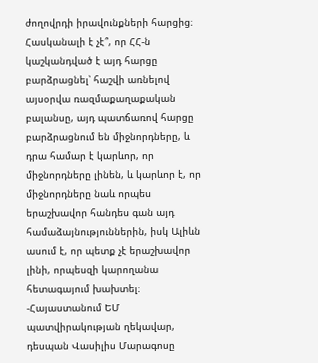ժողովրդի իրավունքների հարցից։ Հասկանալի է չէ՞, որ ՀՀ-ն կաշկանդված է այդ հարցը բարձրացնել՝ հաշվի առնելով այսօրվա ռազմաքաղաքական բալանսը, այդ պատճառով հարցը բարձրացնում են միջնորդները, և դրա համար է կարևոր, որ միջնորդները լինեն, և կարևոր է, որ միջնորդները նաև որպես երաշխավոր հանդես գան այդ համաձայնություններին, իսկ Ալիևն ասում է, որ պետք չէ երաշխավոր լինի, որպեսզի կարողանա հետագայում խախտել։
-Հայաստանում ԵՄ պատվիրակության ղեկավար, դեսպան Վասիլիս Մարագոսը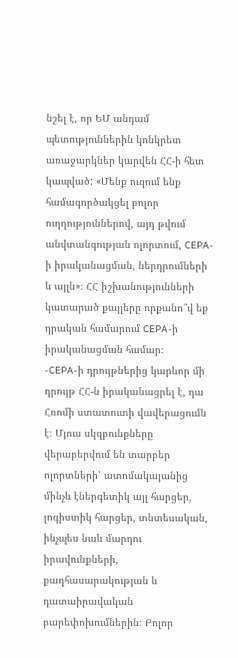նշել է, որ ԵՄ անդամ պետություններին կոնկրետ առաջարկներ կարվեն ՀՀ-ի հետ կապված: «Մենք ուզում ենք համագործակցել բոլոր ուղղություններով, այդ թվում անվտանգության ոլորտում, CEPA-ի իրականացման, ներդրումների և այլն»։ ՀՀ իշխանությունների կատարած քայլերը որքանո՞վ եք դրական համարում CEPA-ի իրականացման համար։
-CEPA-ի դրույթներից կարևոր մի դրույթ ՀՀ-ն իրականացրել է, դա Հռոմի ստատուտի վավերացումն է։ Մյուս սկզբունքները վերաբերվում են տարբեր ոլորտների՝ ատոմակայանից մինչև էներգետիկ այլ հարցեր, լոգիստիկ հարցեր, տնտեսական, ինչպես նաև մարդու իրավունքների, քաղհասարակության և դատաիրավական բարեփոխումներին։ Բոլոր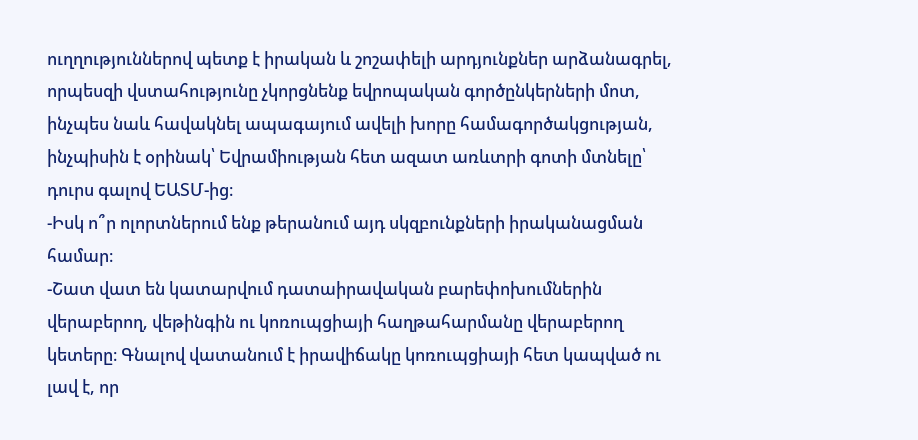ուղղություններով պետք է իրական և շոշափելի արդյունքներ արձանագրել, որպեսզի վստահությունը չկորցնենք եվրոպական գործընկերների մոտ, ինչպես նաև հավակնել ապագայում ավելի խորը համագործակցության, ինչպիսին է օրինակ՝ Եվրամիության հետ ազատ առևտրի գոտի մտնելը՝ դուրս գալով ԵԱՏՄ-ից։
-Իսկ ո՞ր ոլորտներում ենք թերանում այդ սկզբունքների իրականացման համար։
-Շատ վատ են կատարվում դատաիրավական բարեփոխումներին վերաբերող, վեթինգին ու կոռուպցիայի հաղթահարմանը վերաբերող կետերը։ Գնալով վատանում է իրավիճակը կոռուպցիայի հետ կապված ու լավ է, որ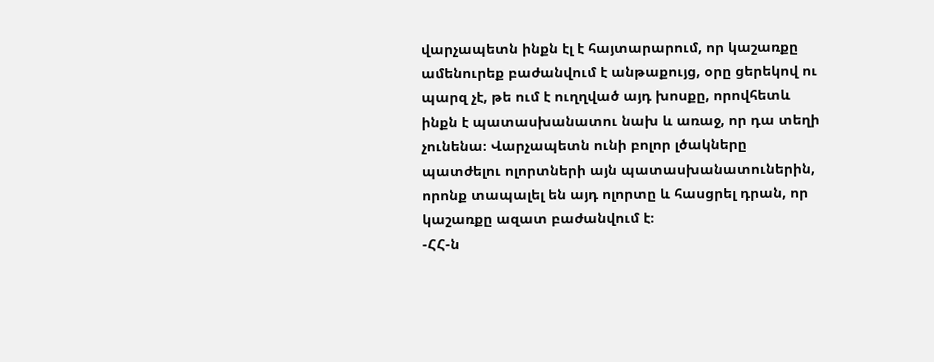վարչապետն ինքն էլ է հայտարարում, որ կաշառքը ամենուրեք բաժանվում է անթաքույց, օրը ցերեկով ու պարզ չէ, թե ում է ուղղված այդ խոսքը, որովհետև ինքն է պատասխանատու նախ և առաջ, որ դա տեղի չունենա։ Վարչապետն ունի բոլոր լծակները պատժելու ոլորտների այն պատասխանատուներին, որոնք տապալել են այդ ոլորտը և հասցրել դրան, որ կաշառքը ազատ բաժանվում է։
-ՀՀ-ն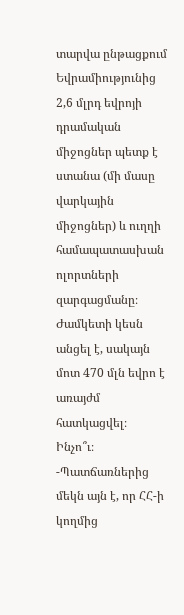տարվա ընթացքում Եվրամիությունից 2,6 մլրդ եվրոյի դրամական միջոցներ պետք է ստանա (մի մասը վարկային միջոցներ) և ուղղի համապատասխան ոլորտների զարգացմանը։ Ժամկետի կեսն անցել է, սակայն մոտ 470 մլն եվրո է առայժմ հատկացվել։ Ինչո՞ւ։
-Պատճառներից մեկն այն է, որ ՀՀ-ի կողմից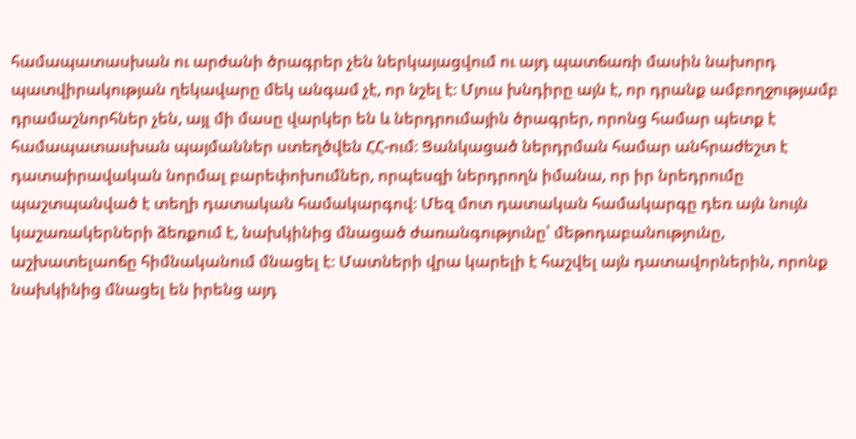համապատասխան ու արժանի ծրագրեր չեն ներկայացվում ու այդ պատճառի մասին նախորդ պատվիրակության ղեկավարը մեկ անգամ չէ, որ նշել է։ Մյուս խնդիրը այն է, որ դրանք ամբողջությամբ դրամաշնորհներ չեն, այլ մի մասը վարկեր են և ներդրումային ծրագրեր, որոնց համար պետք է համապատասխան պայմաններ ստեղծվեն ՀՀ-ում։ Ցանկացած ներդրման համար անհրաժեշտ է դատաիրավական նորմալ բարեփոխումներ, որպեսզի ներդրողն իմանա, որ իր նրեդրումը պաշտպանված է տեղի դատական համակարգով։ Մեզ մոտ դատական համակարգը դեռ այն նույն կաշառակերների ձեռքում է, նախկինից մնացած ժառանգությունը՝ մեթոդաբանությունը, աշխատելաոճը հիմնականում մնացել է։ Մատների վրա կարելի է հաշվել այն դատավորներին, որոնք նախկինից մնացել են իրենց այդ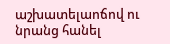աշխատելաոճով ու նրանց հանել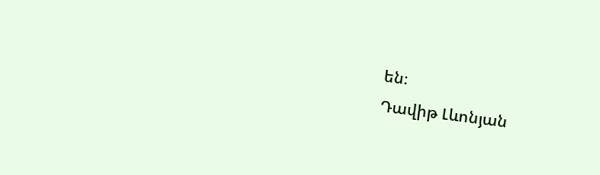են։
Դավիթ Լևոնյան